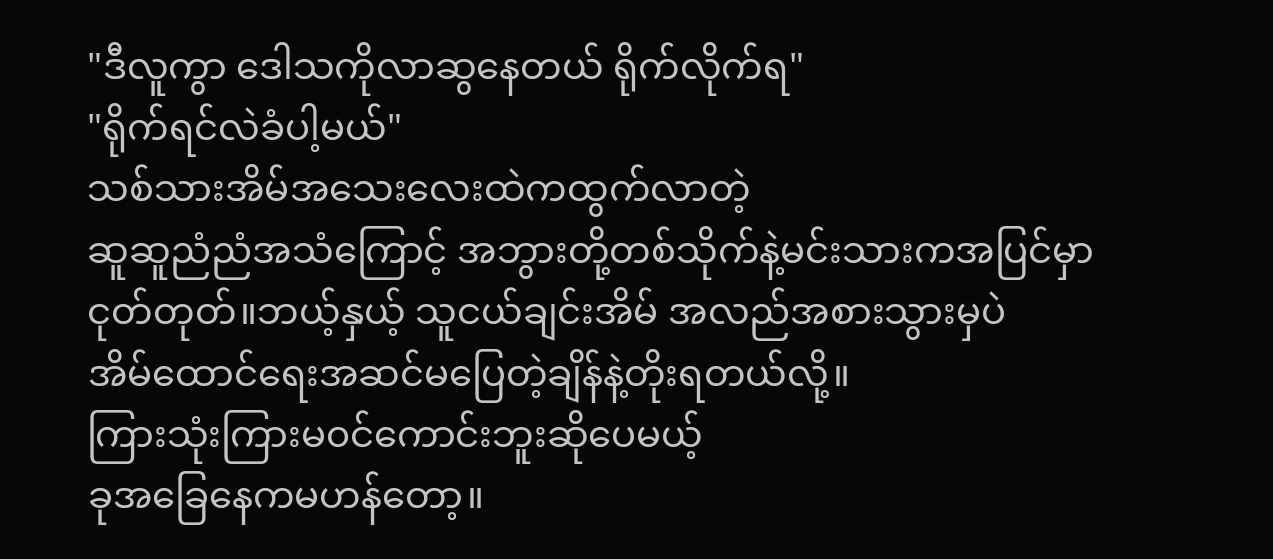"ဒီလူကွာ ဒေါသကိုလာဆွနေတယ် ရိုက်လိုက်ရ"
"ရိုက်ရင်လဲခံပါ့မယ်"
သစ်သားအိမ်အသေးလေးထဲကထွက်လာတဲ့
ဆူဆူညံညံအသံကြောင့် အဘွားတို့တစ်သိုက်နဲ့မင်းသားကအပြင်မှာငုတ်တုတ်။ဘယ့်နှယ့် သူငယ်ချင်းအိမ် အလည်အစားသွားမှပဲ
အိမ်ထောင်ရေးအဆင်မပြေတဲ့ချိန်နဲ့တိုးရတယ်လို့။
ကြားသုံးကြားမ၀င်ကောင်းဘူးဆိုပေမယ့်
ခုအခြေနေကမဟန်တော့။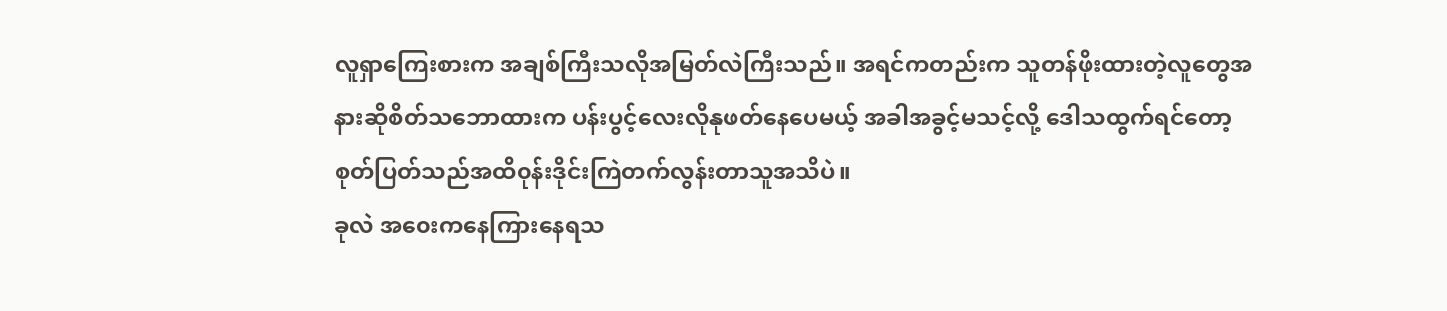လူရှာကြေးစားက အချစ်ကြီးသလိုအမြတ်လဲကြီးသည်။ အရင်ကတည်းက သူတန်ဖိုးထားတဲ့လူတွေအနားဆိုစိတ်သဘောထားက ပန်းပွင့်လေးလိုနုဖတ်နေပေမယ့် အခါအခွင့်မသင့်လို့ ဒေါသထွက်ရင်တော့ စုတ်ပြတ်သည်အထိ၀ုန်းဒိုင်းကြဲတက်လွန်းတာသူအသိပဲ။
ခုလဲ အ၀ေးကနေကြားနေရသ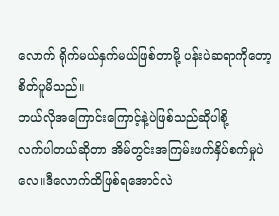လောက် ရိုက်မယ်နှက်မယ်ဖြစ်တာမို့ ပန်းပဲဆရာကိုတော့ စိတ်ပူမိသည်။
ဘယ်လိုအကြောင်းကြောင့်နဲ့ပဲဖြစ်သည်ဆိုပါစို့
လက်ပါတယ်ဆိုတာ အိမ်တွင်းအကြမ်းဖက်နှိပ်စက်မှုပဲလေ။ဒီလောက်ထိဖြစ်ရအောင်လဲ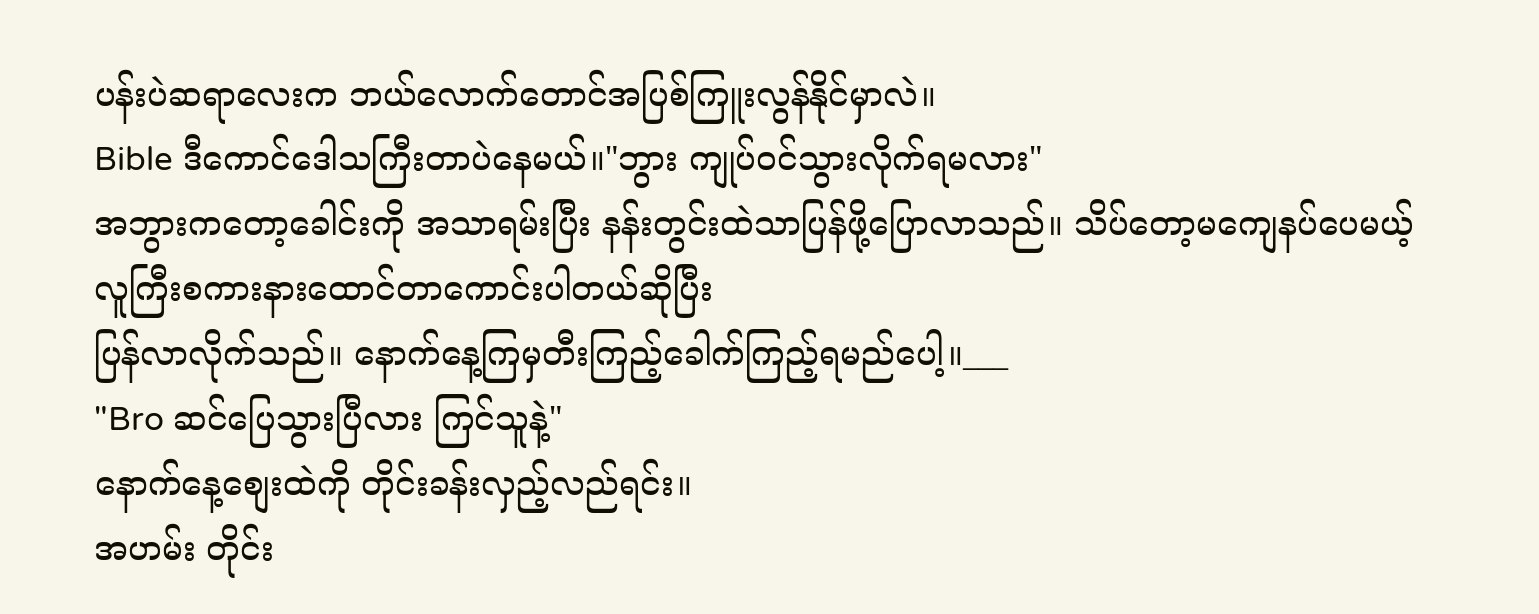ပန်းပဲဆရာလေးက ဘယ်လောက်တောင်အပြစ်ကြူးလွန်နိုင်မှာလဲ။
Bible ဒီကောင်ဒေါသကြီးတာပဲနေမယ်။"ဘွား ကျုပ်၀င်သွားလိုက်ရမလား"
အဘွားကတော့ခေါင်းကို အသာရမ်းပြီး နန်းတွင်းထဲသာပြန်ဖို့ပြောလာသည်။ သိပ်တော့မကျေနပ်ပေမယ့်
လူကြီးစကားနားထောင်တာကောင်းပါတယ်ဆိုပြီး
ပြန်လာလိုက်သည်။ နောက်နေ့ကြမှတီးကြည့်ခေါက်ကြည့်ရမည်ပေါ့။___
"Bro ဆင်ပြေသွားပြီလား ကြင်သူနဲ့"
နောက်နေ့စျေးထဲကို တိုင်းခန်းလှည့်လည်ရင်း။
အဟမ်း တိုင်း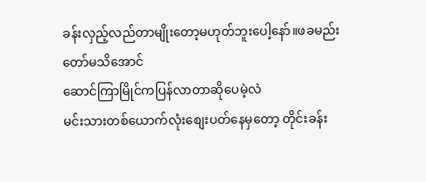ခန်းလှည့်လည်တာမျိုးတော့မဟုတ်ဘူးပေါ့နော်။ဖခမည်းတော်မသိအောင်
ဆောင်ကြာမြိုင်ကပြန်လာတာဆိုပေမဲ့လဲ
မင်းသားတစ်ယောက်လုံးစျေးပတ်နေမှတော့ တိုင်းခန်း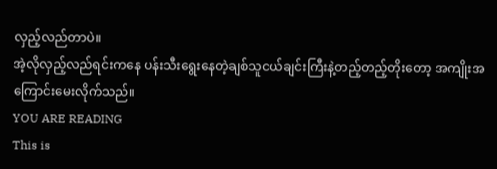လှည့်လည်တာပဲ။
အဲ့လိုလှည့်လည်ရင်းကနေ ပန်းသီးရွေးနေတဲ့ချစ်သူငယ်ချင်းကြီးနဲ့တည့်တည့်တိုးတော့ အကျိုးအကြောင်းမေးလိုက်သည်။
YOU ARE READING
This is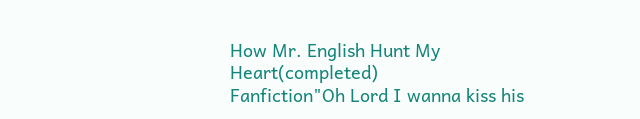How Mr. English Hunt My Heart(completed)
Fanfiction"Oh Lord I wanna kiss his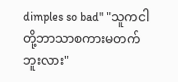dimples so bad" "သူကငါတို့ဘာသာစကားမတက်ဘူးလား"